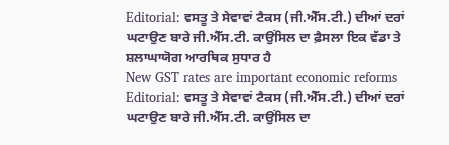Editorial: ਵਸਤੂ ਤੇ ਸੇਵਾਵਾਂ ਟੈਕਸ (ਜੀ.ਐੱਸ.ਟੀ.) ਦੀਆਂ ਦਰਾਂ ਘਟਾਉਣ ਬਾਰੇ ਜੀ.ਐੱਸ.ਟੀ. ਕਾਉਂਸਿਲ ਦਾ ਫ਼ੈਸਲਾ ਇਕ ਵੱਡਾ ਤੇ ਸ਼ਲਾਘਾਯੋਗ ਆਰਥਿਕ ਸੁਧਾਰ ਹੈ
New GST rates are important economic reforms Editorial: ਵਸਤੂ ਤੇ ਸੇਵਾਵਾਂ ਟੈਕਸ (ਜੀ.ਐੱਸ.ਟੀ.) ਦੀਆਂ ਦਰਾਂ ਘਟਾਉਣ ਬਾਰੇ ਜੀ.ਐੱਸ.ਟੀ. ਕਾਉਂਸਿਲ ਦਾ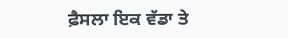ਫ਼ੈਸਲਾ ਇਕ ਵੱਡਾ ਤੇ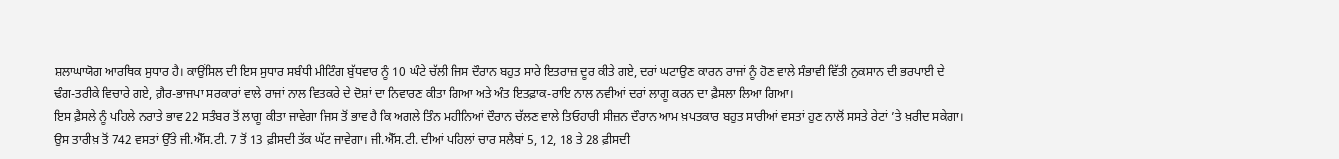ਸ਼ਲਾਘਾਯੋਗ ਆਰਥਿਕ ਸੁਧਾਰ ਹੈ। ਕਾਉਂਸਿਲ ਦੀ ਇਸ ਸੁਧਾਰ ਸਬੰਧੀ ਮੀਟਿੰਗ ਬੁੱਧਵਾਰ ਨੂੰ 10 ਘੰਟੇ ਚੱਲੀ ਜਿਸ ਦੌਰਾਨ ਬਹੁਤ ਸਾਰੇ ਇਤਰਾਜ਼ ਦੂਰ ਕੀਤੇ ਗਏ, ਦਰਾਂ ਘਟਾਉਣ ਕਾਰਨ ਰਾਜਾਂ ਨੂੰ ਹੋਣ ਵਾਲੇ ਸੰਭਾਵੀ ਵਿੱਤੀ ਨੁਕਸਾਨ ਦੀ ਭਰਪਾਈ ਦੇ ਢੰਗ-ਤਰੀਕੇ ਵਿਚਾਰੇ ਗਏ, ਗ਼ੈਰ-ਭਾਜਪਾ ਸਰਕਾਰਾਂ ਵਾਲੇ ਰਾਜਾਂ ਨਾਲ ਵਿਤਕਰੇ ਦੇ ਦੋਸ਼ਾਂ ਦਾ ਨਿਵਾਰਣ ਕੀਤਾ ਗਿਆ ਅਤੇ ਅੰਤ ਇਤਫ਼ਾਕ-ਰਾਇ ਨਾਲ ਨਵੀਆਂ ਦਰਾਂ ਲਾਗੂ ਕਰਨ ਦਾ ਫ਼ੈਸਲਾ ਲਿਆ ਗਿਆ।
ਇਸ ਫ਼ੈਸਲੇ ਨੂੰ ਪਹਿਲੇ ਨਰਾਤੇ ਭਾਵ 22 ਸਤੰਬਰ ਤੋਂ ਲਾਗੂ ਕੀਤਾ ਜਾਵੇਗਾ ਜਿਸ ਤੋਂ ਭਾਵ ਹੈ ਕਿ ਅਗਲੇ ਤਿੰਨ ਮਹੀਨਿਆਂ ਦੌਰਾਨ ਚੱਲਣ ਵਾਲੇ ਤਿਓਹਾਰੀ ਸੀਜ਼ਨ ਦੌਰਾਨ ਆਮ ਖ਼ਪਤਕਾਰ ਬਹੁਤ ਸਾਰੀਆਂ ਵਸਤਾਂ ਹੁਣ ਨਾਲੋਂ ਸਸਤੇ ਰੇਟਾਂ ’ਤੇ ਖ਼ਰੀਦ ਸਕੇਗਾ। ਉਸ ਤਾਰੀਖ਼ ਤੋਂ 742 ਵਸਤਾਂ ਉੱਤੇ ਜੀ.ਐੱਸ.ਟੀ. 7 ਤੋਂ 13 ਫ਼ੀਸਦੀ ਤੱਕ ਘੱਟ ਜਾਵੇਗਾ। ਜੀ.ਐੱਸ.ਟੀ. ਦੀਆਂ ਪਹਿਲਾਂ ਚਾਰ ਸਲੈਬਾਂ 5, 12, 18 ਤੇ 28 ਫ਼ੀਸਦੀ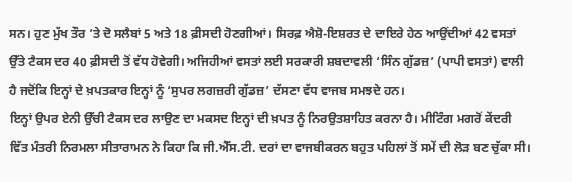ਸਨ। ਹੁਣ ਮੁੱਖ ਤੌਰ ’ਤੇ ਦੋ ਸਲੈਬਾਂ 5 ਅਤੇ 18 ਫ਼ੀਸਦੀ ਹੋਣਗੀਆਂ। ਸਿਰਫ਼ ਐਸ਼ੋ-ਇਸ਼ਰਤ ਦੇ ਦਾਇਰੇ ਹੇਠ ਆਉਂਦੀਆਂ 42 ਵਸਤਾਂ ਉੱਤੇ ਟੈਕਸ ਦਰ 40 ਫ਼ੀਸਦੀ ਤੋਂ ਵੱਧ ਹੋਵੇਗੀ। ਅਜਿਹੀਆਂ ਵਸਤਾਂ ਲਈ ਸਰਕਾਰੀ ਸ਼ਬਦਾਵਲੀ ‘ਸਿੰਨ ਗੁੱਡਜ਼’ (ਪਾਪੀ ਵਸਤਾਂ) ਵਾਲੀ ਹੈ ਜਦੋਂਕਿ ਇਨ੍ਹਾਂ ਦੇ ਖ਼ਪਤਕਾਰ ਇਨ੍ਹਾਂ ਨੂੰ ‘ਸੁਪਰ ਲਗਜ਼ਰੀ ਗੁੱਡਜ਼’ ਦੱਸਣਾ ਵੱਧ ਵਾਜਬ ਸਮਝਦੇ ਹਨ।
ਇਨ੍ਹਾਂ ਉਪਰ ਏਨੀ ਉੱਚੀ ਟੈਕਸ ਦਰ ਲਾਉਣ ਦਾ ਮਕਸਦ ਇਨ੍ਹਾਂ ਦੀ ਖ਼ਪਤ ਨੂੰ ਨਿਰਉਤਸ਼ਾਹਿਤ ਕਰਨਾ ਹੈ। ਮੀਟਿੰਗ ਮਗਰੋਂ ਕੇਂਦਰੀ ਵਿੱਤ ਮੰਤਰੀ ਨਿਰਮਲਾ ਸੀਤਾਰਾਮਨ ਨੇ ਕਿਹਾ ਕਿ ਜੀ.ਐੱਸ.ਟੀ. ਦਰਾਂ ਦਾ ਵਾਜਬੀਕਰਨ ਬਹੁਤ ਪਹਿਲਾਂ ਤੋਂ ਸਮੇਂ ਦੀ ਲੋੜ ਬਣ ਚੁੱਕਾ ਸੀ।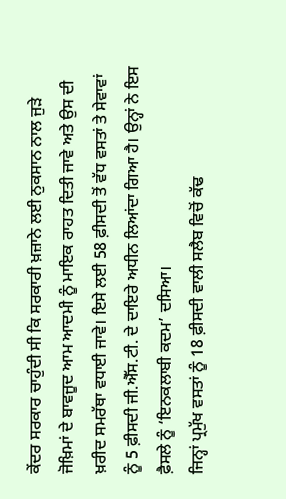ਕੇਂਦਰ ਸਰਕਾਰ ਚਾਹੁੰਦੀ ਸੀ ਕਿ ਸਰਕਾਰੀ ਖ਼ਜ਼ਾਨੇ ਲਈ ਨੁਕਸਾਨ ਨਾਲ ਜੁੜੇ ਜੋਖ਼ਿਮਾਂ ਦੇ ਬਾਵਜੂਦ ਆਮ ਆਦਮੀ ਨੂੰ ਮਾਇਕ ਰਾਹਤ ਦਿਤੀ ਜਾਵੇ ਅਤੇ ਉਸ ਦੀ ਖ਼ਰੀਦ ਸਮਰੱਥਾ ਵਧਾਈ ਜਾਵੇ। ਇਸੇ ਲਈ 58 ਫ਼ੀਸਦੀ ਤੋਂ ਵੱਧ ਵਸਤਾਂ ਤੇ ਸੇਵਾਵਾਂ ਨੂੰ 5 ਫ਼ੀਸਦੀ ਜੀ.ਐੱਸ.ਟੀ. ਦੇ ਦਾਇਰੇ ਅਧੀਨ ਲਿਆਂਦਾ ਗਿਆ ਹੈ। ਉਨ੍ਹਾਂ ਨੇ ਇਸ ਫ਼ੈਸਲੇ ਨੂੰ ‘ਇਨਕਲਾਬੀ ਕਦਮ’ ਦਸਿਆ।
ਜਿਨ੍ਹਾਂ ਪ੍ਰਮੁੱਖ ਵਸਤਾਂ ਨੂੰ 18 ਫ਼ੀਸਦੀ ਵਾਲੀ ਸਲੈਬ ਵਿਚੋਂ ਕੱਢ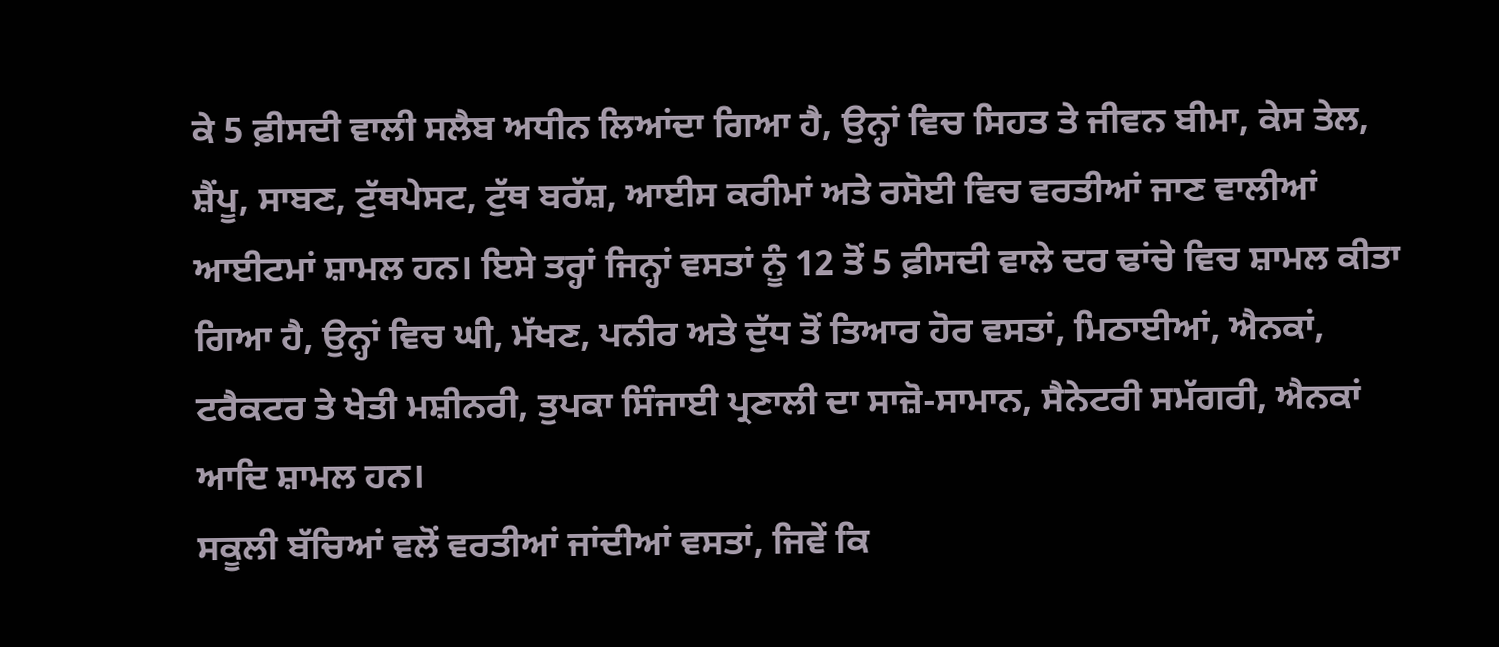ਕੇ 5 ਫ਼ੀਸਦੀ ਵਾਲੀ ਸਲੈਬ ਅਧੀਨ ਲਿਆਂਦਾ ਗਿਆ ਹੈ, ਉਨ੍ਹਾਂ ਵਿਚ ਸਿਹਤ ਤੇ ਜੀਵਨ ਬੀਮਾ, ਕੇਸ ਤੇਲ, ਸ਼ੈਂਪੂ, ਸਾਬਣ, ਟੁੱਥਪੇਸਟ, ਟੁੱਥ ਬਰੱਸ਼, ਆਈਸ ਕਰੀਮਾਂ ਅਤੇ ਰਸੋਈ ਵਿਚ ਵਰਤੀਆਂ ਜਾਣ ਵਾਲੀਆਂ ਆਈਟਮਾਂ ਸ਼ਾਮਲ ਹਨ। ਇਸੇ ਤਰ੍ਹਾਂ ਜਿਨ੍ਹਾਂ ਵਸਤਾਂ ਨੂੰ 12 ਤੋਂ 5 ਫ਼ੀਸਦੀ ਵਾਲੇ ਦਰ ਢਾਂਚੇ ਵਿਚ ਸ਼ਾਮਲ ਕੀਤਾ ਗਿਆ ਹੈ, ਉਨ੍ਹਾਂ ਵਿਚ ਘੀ, ਮੱਖਣ, ਪਨੀਰ ਅਤੇ ਦੁੱਧ ਤੋਂ ਤਿਆਰ ਹੋਰ ਵਸਤਾਂ, ਮਿਠਾਈਆਂ, ਐਨਕਾਂ, ਟਰੈਕਟਰ ਤੇ ਖੇਤੀ ਮਸ਼ੀਨਰੀ, ਤੁਪਕਾ ਸਿੰਜਾਈ ਪ੍ਰਣਾਲੀ ਦਾ ਸਾਜ਼ੋ-ਸਾਮਾਨ, ਸੈਨੇਟਰੀ ਸਮੱਗਰੀ, ਐਨਕਾਂ ਆਦਿ ਸ਼ਾਮਲ ਹਨ।
ਸਕੂਲੀ ਬੱਚਿਆਂ ਵਲੋਂ ਵਰਤੀਆਂ ਜਾਂਦੀਆਂ ਵਸਤਾਂ, ਜਿਵੇਂ ਕਿ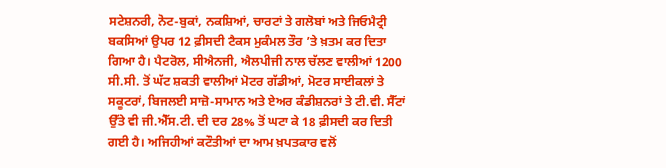ਸਟੇਸ਼ਨਰੀ, ਨੋਟ-ਬੁਕਾਂ, ਨਕਸ਼ਿਆਂ, ਚਾਰਟਾਂ ਤੇ ਗਲੋਬਾਂ ਅਤੇ ਜਿਓਮੈਟ੍ਰੀ ਬਕਸਿਆਂ ਉਪਰ 12 ਫ਼ੀਸਦੀ ਟੈਕਸ ਮੁਕੰਮਲ ਤੌਰ ’ਤੇ ਖ਼ਤਮ ਕਰ ਦਿਤਾ ਗਿਆ ਹੈ। ਪੈਟਰੋਲ, ਸੀਐਨਜੀ, ਐਲਪੀਜੀ ਨਾਲ ਚੱਲਣ ਵਾਲੀਆਂ 1200 ਸੀ.ਸੀ. ਤੋਂ ਘੱਟ ਸ਼ਕਤੀ ਵਾਲੀਆਂ ਮੋਟਰ ਗੱਡੀਆਂ, ਮੋਟਰ ਸਾਈਕਲਾਂ ਤੇ ਸਕੂਟਰਾਂ, ਬਿਜਲਈ ਸਾਜ਼ੋ-ਸਾਮਾਨ ਅਤੇ ਏਅਰ ਕੰਡੀਸ਼ਨਰਾਂ ਤੇ ਟੀ.ਵੀ. ਸੈੱਟਾਂ ਉੱਤੇ ਵੀ ਜੀ.ਐੱਸ.ਟੀ. ਦੀ ਦਰ 28% ਤੋਂ ਘਟਾ ਕੇ 18 ਫ਼ੀਸਦੀ ਕਰ ਦਿਤੀ ਗਈ ਹੈ। ਅਜਿਹੀਆਂ ਕਟੌਤੀਆਂ ਦਾ ਆਮ ਖ਼ਪਤਕਾਰ ਵਲੋਂ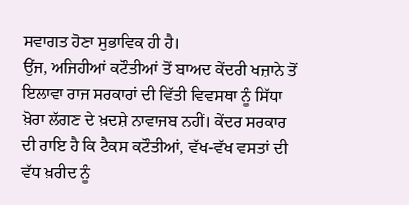ਸਵਾਗਤ ਹੋਣਾ ਸੁਭਾਵਿਕ ਹੀ ਹੈ।
ਉਂਜ, ਅਜਿਹੀਆਂ ਕਟੌਤੀਆਂ ਤੋਂ ਬਾਅਦ ਕੇਂਦਰੀ ਖਜ਼ਾਨੇ ਤੋਂ ਇਲਾਵਾ ਰਾਜ ਸਰਕਾਰਾਂ ਦੀ ਵਿੱਤੀ ਵਿਵਸਥਾ ਨੂੰ ਸਿੱਧਾ ਖ਼ੋਰਾ ਲੱਗਣ ਦੇ ਖ਼ਦਸ਼ੇ ਨਾਵਾਜਬ ਨਹੀਂ। ਕੇਂਦਰ ਸਰਕਾਰ ਦੀ ਰਾਇ ਹੈ ਕਿ ਟੈਕਸ ਕਟੌਤੀਆਂ, ਵੱਖ-ਵੱਖ ਵਸਤਾਂ ਦੀ ਵੱਧ ਖ਼ਰੀਦ ਨੂੰ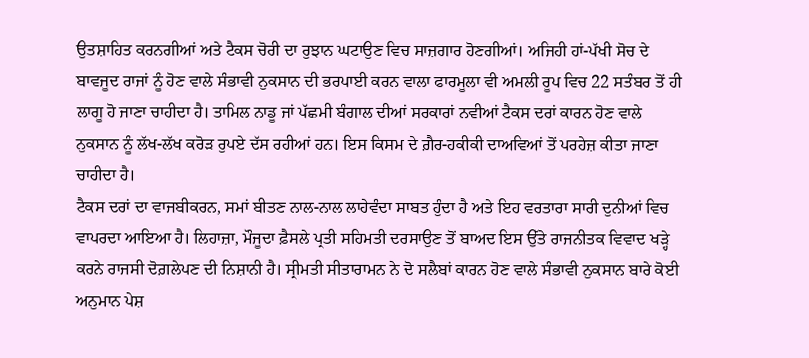ਉਤਸ਼ਾਹਿਤ ਕਰਨਗੀਆਂ ਅਤੇ ਟੈਕਸ ਚੋਰੀ ਦਾ ਰੁਝਾਨ ਘਟਾਉਣ ਵਿਚ ਸਾਜ਼ਗਾਰ ਹੋਣਗੀਆਂ। ਅਜਿਹੀ ਹਾਂ-ਪੱਖੀ ਸੋਚ ਦੇ ਬਾਵਜੂਦ ਰਾਜਾਂ ਨੂੰ ਹੋਣ ਵਾਲੇ ਸੰਭਾਵੀ ਨੁਕਸਾਨ ਦੀ ਭਰਪਾਈ ਕਰਨ ਵਾਲਾ ਫਾਰਮੂਲਾ ਵੀ ਅਮਲੀ ਰੂਪ ਵਿਚ 22 ਸਤੰਬਰ ਤੋਂ ਹੀ ਲਾਗੂ ਹੋ ਜਾਣਾ ਚਾਹੀਦਾ ਹੈ। ਤਾਮਿਲ ਨਾਡੂ ਜਾਂ ਪੱਛਮੀ ਬੰਗਾਲ ਦੀਆਂ ਸਰਕਾਰਾਂ ਨਵੀਆਂ ਟੈਕਸ ਦਰਾਂ ਕਾਰਨ ਹੋਣ ਵਾਲੇ ਨੁਕਸਾਨ ਨੂੰ ਲੱਖ-ਲੱਖ ਕਰੋੜ ਰੁਪਏ ਦੱਸ ਰਹੀਆਂ ਹਨ। ਇਸ ਕਿਸਮ ਦੇ ਗ਼ੈਰ-ਹਕੀਕੀ ਦਾਅਵਿਆਂ ਤੋਂ ਪਰਹੇਜ਼ ਕੀਤਾ ਜਾਣਾ ਚਾਹੀਦਾ ਹੈ।
ਟੈਕਸ ਦਰਾਂ ਦਾ ਵਾਜਬੀਕਰਨ, ਸਮਾਂ ਬੀਤਣ ਨਾਲ-ਨਾਲ ਲਾਹੇਵੰਦਾ ਸਾਬਤ ਹੁੰਦਾ ਹੈ ਅਤੇ ਇਹ ਵਰਤਾਰਾ ਸਾਰੀ ਦੁਨੀਆਂ ਵਿਚ ਵਾਪਰਦਾ ਆਇਆ ਹੈ। ਲਿਹਾਜ਼ਾ, ਮੌਜੂਦਾ ਫ਼ੈਸਲੇ ਪ੍ਰਤੀ ਸਹਿਮਤੀ ਦਰਸਾਉਣ ਤੋਂ ਬਾਅਦ ਇਸ ਉੱਤੇ ਰਾਜਨੀਤਕ ਵਿਵਾਦ ਖੜ੍ਹੇ ਕਰਨੇ ਰਾਜਸੀ ਦੋਗ਼ਲੇਪਣ ਦੀ ਨਿਸ਼ਾਨੀ ਹੈ। ਸ੍ਰੀਮਤੀ ਸੀਤਾਰਾਮਨ ਨੇ ਦੋ ਸਲੈਬਾਂ ਕਾਰਨ ਹੋਣ ਵਾਲੇ ਸੰਭਾਵੀ ਨੁਕਸਾਨ ਬਾਰੇ ਕੋਈ ਅਨੁਮਾਨ ਪੇਸ਼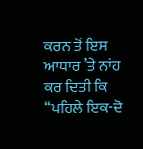ਕਰਨ ਤੋਂ ਇਸ ਆਧਾਰ ’ਤੇ ਨਾਂਹ ਕਰ ਦਿਤੀ ਕਿ ‘‘ਪਹਿਲੇ ਇਕ-ਦੋ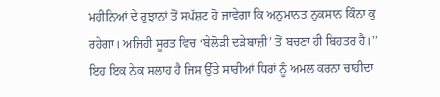ਮਹੀਨਿਆਂ ਦੇ ਰੁਝਾਨਾਂ ਤੋਂ ਸਪੱਸ਼ਟ ਹੋ ਜਾਵੇਗਾ ਕਿ ਅਨੁਮਾਨਤ ਨੁਕਸਾਨ ਕਿੰਨਾ ਕੁ ਰਹੇਗਾ। ਅਜਿਹੀ ਸੂਰਤ ਵਿਚ ‘ਬੇਲੋੜੀ ਦੜੇਬਾਜ਼ੀ’ ਤੋਂ ਬਚਣਾ ਹੀ ਬਿਹਤਰ ਹੈ।’’ ਇਹ ਇਕ ਨੇਕ ਸਲਾਹ ਹੈ ਜਿਸ ਉੱਤੇ ਸਾਰੀਆਂ ਧਿਰਾਂ ਨੂੰ ਅਮਲ ਕਰਨਾ ਚਾਹੀਦਾ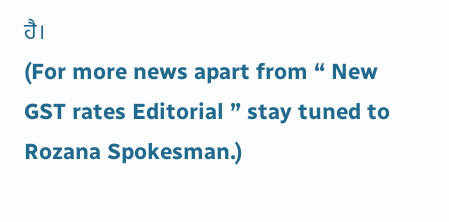ਹੈ।
(For more news apart from “ New GST rates Editorial ” stay tuned to Rozana Spokesman.)